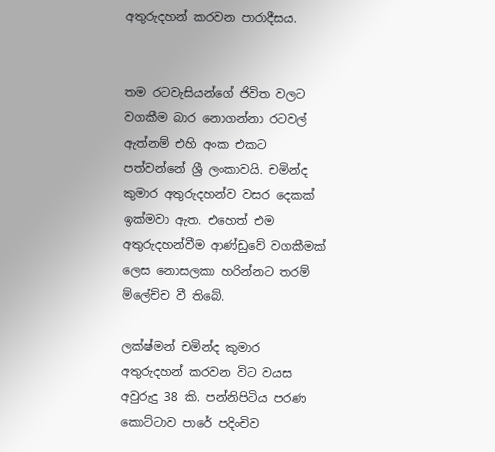අතුරුදහන් කරවන පාරාදීසය.


තම රටවැසියන්ගේ ජිවිත වලට වගකීම බාර නොගන්නා රටවල් ඇත්නම් එහි අංක එකට පත්වන්නේ ශ්‍රී ලංකාවයි. චමින්ද කුමාර අතුරුදහන්ව වසර දෙකක් ඉක්මවා ඇත. එහෙත් එම අතුරුදහන්වීම ආණ්ඩුවේ වගකීමක් ලෙස නොසලකා හරින්නට තරම් ම්ලේච්ච වී තිබේ.

ලක්ෂ්මන් චමින්ද කුමාර අතුරුදහන් කරවන විට වයස අවුරුදු 38 කි. පන්නිපිටිය පරණ කොට්ටාව පාරේ පදිංචිව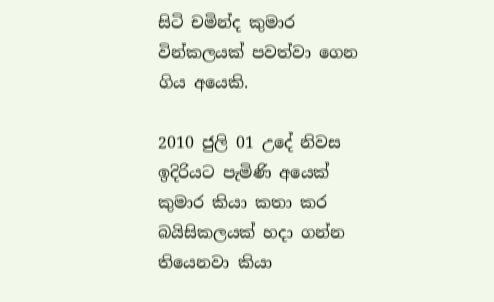සිටි චමින්ද කුමාර වින්කලයක් පවත්වා ගෙන ගිය අයෙකි.

2010 ජුලි 01 උදේ නිවස ඉදිරියට පැමිණි අයෙක් කුමාර කියා කතා කර බයිසිකලයක් හදා ගන්න තියෙනවා කියා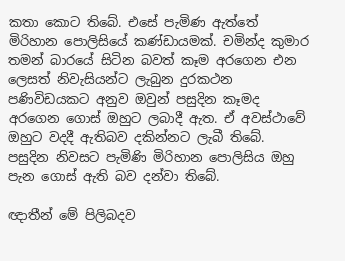කතා කොට තිබේ. එසේ පැමිණ ඇත්තේ මිරිහාන පොලිසියේ කණ්ඩායමක්. චමින්ද කුමාර තමන් බාරයේ සිටින බවත් කෑම අරගෙන එන ලෙසත් නිවැසියන්ට ලැබුන දුරකථන පණිවිඩයකට අනුව ඔවුන් පසුදින කෑමද අරගෙන ගොස් ඔහුට ලබාදී ඇත. ඒ අවස්ථාවේ ඔහුට වදදී ඇතිබව දකින්නට ලැබී තිබේ. පසුදින නිවසට පැමිණි මිරිහාන පොලිසිය ඔහු පැන ගොස් ඇති බව දන්වා තිබේ.

ඥාතීන් මේ පිලිබදව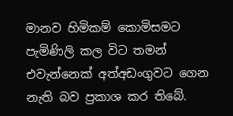මානව හිමිකම් කොමිසමට පැමිණිලි කල විට තමන් එවැන්නෙක් අත්අඩංගුවට ගෙන නැති බව ප්‍රකාශ කර තිබේ.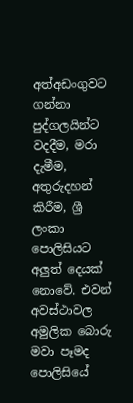අත්අඩංගුවට ගන්නා පුද්ගලයින්ට වදදීම, මරා දැමීම, අතුරුදහන් කිරීම, ශ්‍රී ලංකා පොලිසියට අලුත් දෙයක් නොවේ. එවන් අවස්ථාවල අමුලික බොරු මවා පෑමද පොලිසියේ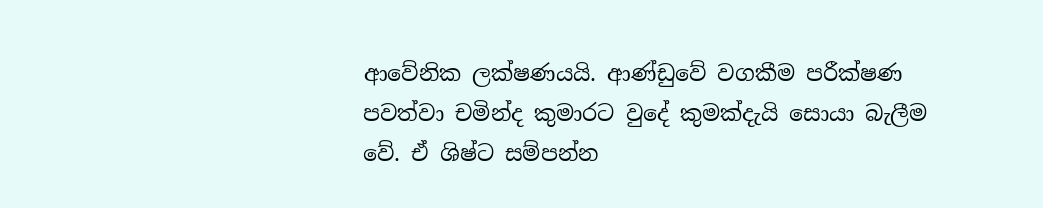ආවේනික ලක්ෂණයයි. ආණ්ඩුවේ වගකීම පරීක්ෂණ පවත්වා චමින්ද කුමාරට වුදේ කුමක්දැයි සොයා බැලීම වේ. ඒ ශිෂ්ට සම්පන්න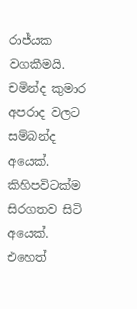රාජ්යක වගකීමයි. චමින්ද කුමාර අපරාද වලට සම්බන්ද අයෙක්. කිහිපවිටක්ම සිරගතව සිටි අයෙක්. එහෙත්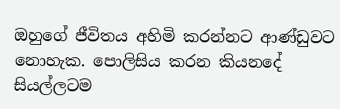ඔහුගේ ජීවිතය අහිමි කරන්නට ආණ්ඩුවට නොහැක. පොලිසිය කරන කියනදේ සියල්ලටම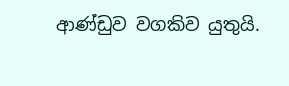ආණ්ඩුව වගකිව යුතුයි.